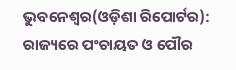ଭୁବନେଶ୍ୱର(ଓଡ଼ିଶା ରିପୋର୍ଟର): ରାଜ୍ୟରେ ପଂଚାୟତ ଓ ପୌର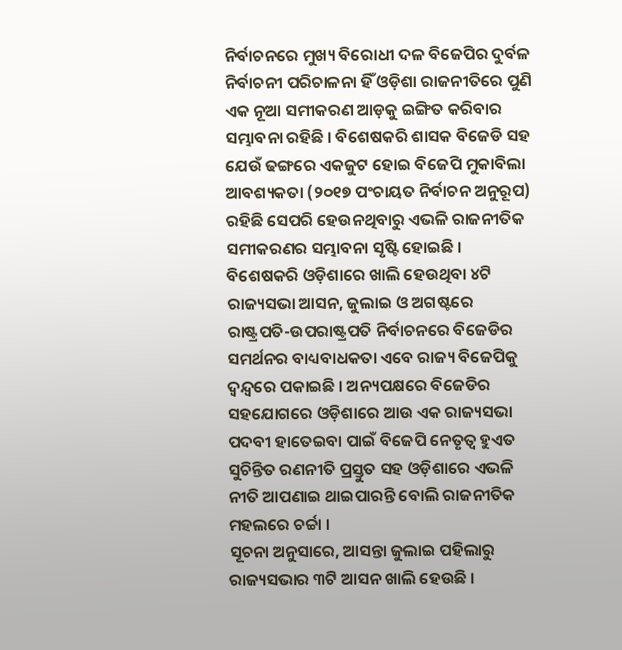ନିର୍ବାଚନରେ ମୁଖ୍ୟ ବିରୋଧୀ ଦଳ ବିଜେପିର ଦୁର୍ବଳ ନିର୍ବାଚନୀ ପରିଚାଳନା ହିଁ ଓଡ଼ିଶା ରାଜନୀତିରେ ପୁଣି ଏକ ନୂଆ ସମୀକରଣ ଆଡ଼କୁ ଇଙ୍ଗିତ କରିବାର ସମ୍ଭାବନା ରହିଛି । ବିଶେଷକରି ଶାସକ ବିଜେଡି ସହ ଯେଉଁ ଢଙ୍ଗରେ ଏକଜୁଟ ହୋଇ ବିଜେପି ମୁକାବିଲା ଆବଶ୍ୟକତା (୨୦୧୭ ପଂଚାୟତ ନିର୍ବାଚନ ଅନୁରୂପ) ରହିଛି ସେପରି ହେଉନଥିବାରୁ ଏଭଳି ରାଜନୀତିକ ସମୀକରଣର ସମ୍ଭାବନା ସୃଷ୍ଟି ହୋଇଛି । ବିଶେଷକରି ଓଡ଼ିଶାରେ ଖାଲି ହେଉଥିବା ୪ଟି ରାଜ୍ୟସଭା ଆସନ, ଜୁଲାଇ ଓ ଅଗଷ୍ଟରେ ରାଷ୍ଟ୍ରପତି-ଉପରାଷ୍ଟ୍ରପତି ନିର୍ବାଚନରେ ବିଜେଡିର ସମର୍ଥନର ବାଧ୍ୟବାଧକତା ଏବେ ରାଜ୍ୟ ବିଜେପିକୁ ଦ୍ୱନ୍ଦ୍ୱରେ ପକାଇଛି । ଅନ୍ୟପକ୍ଷରେ ବିଜେଡିର ସହଯୋଗରେ ଓଡ଼ିଶାରେ ଆଉ ଏକ ରାଜ୍ୟସଭା ପଦବୀ ହାତେଇବା ପାଇଁ ବିଜେପି ନେତୃତ୍ୱ ହୁଏତ ସୁଚିନ୍ତିତ ରଣନୀତି ପ୍ରସ୍ତୁତ ସହ ଓଡ଼ିଶାରେ ଏଭଳି ନୀତି ଆପଣାଇ ଥାଇପାରନ୍ତି ବୋଲି ରାଜନୀତିକ ମହଲରେ ଚର୍ଚ୍ଚା ।
ସୂଚନା ଅନୁସାରେ, ଆସନ୍ତା ଜୁଲାଇ ପହିଲାରୁ ରାଜ୍ୟସଭାର ୩ଟି ଆସନ ଖାଲି ହେଉଛି ।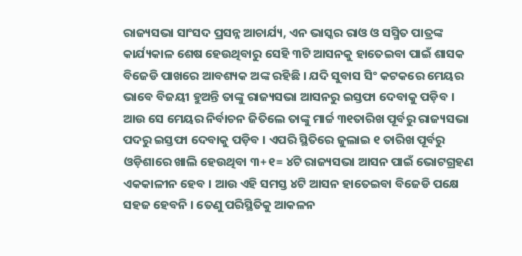ରାଜ୍ୟସଭା ସାଂସଦ ପ୍ରସନ୍ନ ଆଚାର୍ଯ୍ୟ, ଏନ ଭାସ୍କର ରାଓ ଓ ସସ୍ମିତ ପାତ୍ରଙ୍କ କାର୍ଯ୍ୟକାଳ ଶେଷ ହେଉଥିବାରୁ ସେହି ୩ଟି ଆସନକୁ ହାତେଇବା ପାଇଁ ଶାସକ ବିଜେଡି ପାଖରେ ଆବଶ୍ୟକ ଅଙ୍କ ରହିଛି । ଯଦି ସୁବାସ ସିଂ କଟକରେ ମେୟର ଭାବେ ବିଜୟୀ ହୁଅନ୍ତି ତାଙ୍କୁ ରାଜ୍ୟସଭା ଆସନରୁ ଇସ୍ତଫା ଦେବାକୁ ପଡ଼ିବ । ଆଉ ସେ ମେୟର ନିର୍ବାଚନ ଜିତିଲେ ତାଙ୍କୁ ମାର୍ଚ୍ଚ ୩୧ତାରିଖ ପୂର୍ବରୁ ରାଜ୍ୟସଭା ପଦରୁ ଇସ୍ତଫା ଦେବାକୁ ପଡ଼ିବ । ଏପରି ସ୍ଥିତିରେ ଜୁଲାଇ ୧ ତାରିଖ ପୂର୍ବରୁ ଓଡ଼ିଶାରେ ଖାଲି ହେଉଥିବା ୩+୧= ୪ଟି ରାଜ୍ୟସଭା ଆସନ ପାଇଁ ଭୋଟଗ୍ରହଣ ଏକକାଳୀନ ହେବ । ଆଉ ଏହି ସମସ୍ତ ୪ଟି ଆସନ ହାତେଇବା ବିଜେଡି ପକ୍ଷେ ସହଜ ହେବନି । ତେଣୁ ପରିସ୍ଥିତିକୁ ଆକଳନ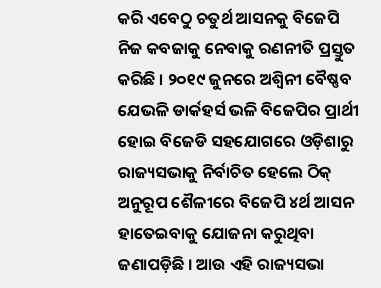କରି ଏବେଠୁ ଚତୁର୍ଥ ଆସନକୁ ବିଜେପି ନିଜ କବଜାକୁ ନେବାକୁ ରଣନୀତି ପ୍ରସ୍ତୁତ କରିଛି । ୨୦୧୯ ଜୁନରେ ଅଶ୍ୱିନୀ ବୈଷ୍ଣବ ଯେଭଳି ଡାର୍କହର୍ସ ଭଳି ବିଜେପିର ପ୍ରାର୍ଥୀ ହୋଇ ବିଜେଡି ସହଯୋଗରେ ଓଡ଼ିଶାରୁ ରାଜ୍ୟସଭାକୁ ନିର୍ବାଚିତ ହେଲେ ଠିକ୍ ଅନୁରୂପ ଶୈଳୀରେ ବିଜେପି ୪ର୍ଥ ଆସନ ହାତେଇବାକୁ ଯୋଜନା କରୁଥିବା ଜଣାପଡ଼ିଛି । ଆଉ ଏହି ରାଜ୍ୟସଭା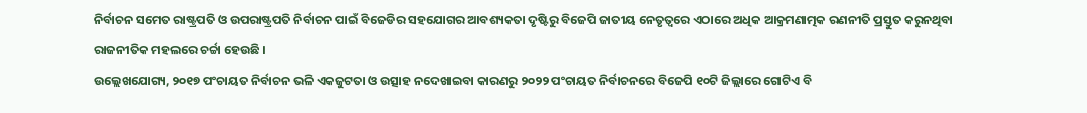ନିର୍ବାଚନ ସମେତ ରାଷ୍ଟ୍ରପତି ଓ ଉପରାଷ୍ଟ୍ରପତି ନିର୍ବାଚନ ପାଇଁ ବିଜେଡିର ସହଯୋଗର ଆବଶ୍ୟକତା ଦୃଷ୍ଟିରୁ ବିଜେପି ଜାତୀୟ ନେତୃତ୍ୱରେ ଏଠାରେ ଅଧିକ ଆକ୍ରମଣାତ୍ମକ ରଣନୀତି ପ୍ରସ୍ତୁତ କରୁନଥିବା ରାଜନୀତିକ ମହଲରେ ଚର୍ଚ୍ଚା ହେଉଛି ।
ଉଲ୍ଲେଖଯୋଗ୍ୟ, ୨୦୧୭ ପଂଚାୟତ ନିର୍ବାଚନ ଭଳି ଏକଜୁଟତା ଓ ଉତ୍ସାହ ନଦେଖାଇବା କାରଣରୁ ୨୦୨୨ ପଂଚାୟତ ନିର୍ବାଚନରେ ବିଜେପି ୧୦ଟି ଜିଲ୍ଲାରେ ଗୋଟିଏ ବି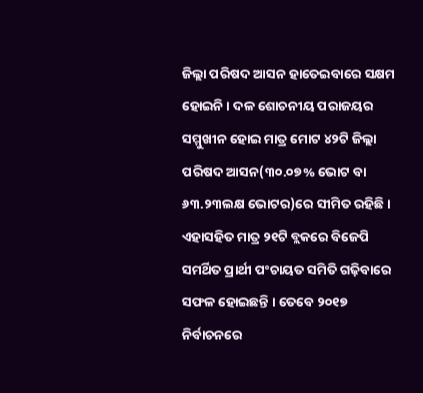ଜିଲ୍ଲା ପରିଷଦ ଆସନ ହାତେଇବାରେ ସକ୍ଷମ ହୋଇନି । ଦଳ ଶୋଚନୀୟ ପରାଜୟର ସମ୍ମୁଖୀନ ହୋଇ ମାତ୍ର ମୋଟ ୪୨ଟି ଜିଲ୍ଲା ପରିଷଦ ଆସନ(୩୦.୦୭% ଭୋଟ ବା ୬୩.୨୩ଲକ୍ଷ ଭୋଟର)ରେ ସୀମିତ ରହିଛି । ଏହାସହିତ ମାତ୍ର ୨୧ଟି ବ୍ଲକରେ ବିଜେପି ସମର୍ଥିତ ପ୍ରାର୍ଥୀ ପଂଚାୟତ ସମିତି ଗଢ଼ିବାରେ ସଫଳ ହୋଇଛନ୍ତି । ତେବେ ୨୦୧୭ ନିର୍ବାଚନରେ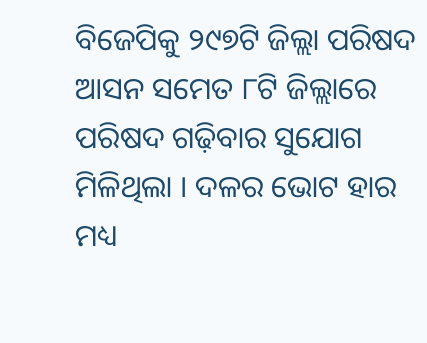ବିଜେପିକୁ ୨୯୭ଟି ଜିଲ୍ଲା ପରିଷଦ ଆସନ ସମେତ ୮ଟି ଜିଲ୍ଲାରେ ପରିଷଦ ଗଢ଼ିବାର ସୁଯୋଗ ମିଳିଥିଲା । ଦଳର ଭୋଟ ହାର ମଧ୍ୟ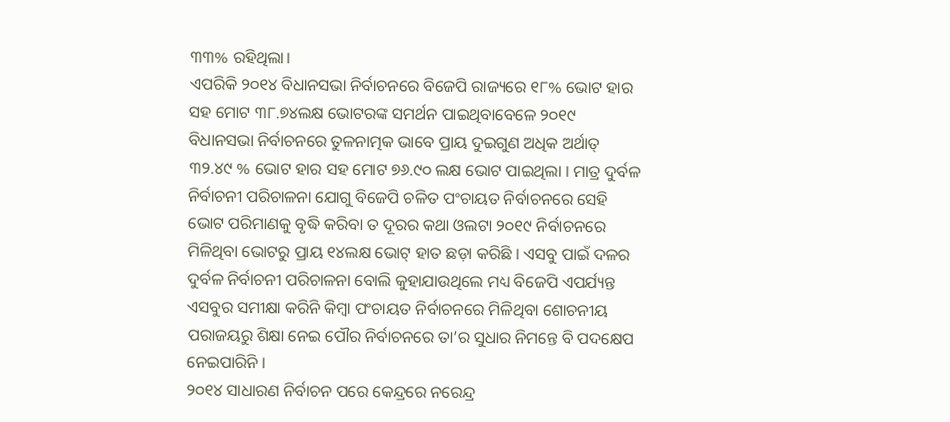୩୩% ରହିଥିଲା।
ଏପରିକି ୨୦୧୪ ବିଧାନସଭା ନିର୍ବାଚନରେ ବିଜେପି ରାଜ୍ୟରେ ୧୮% ଭୋଟ ହାର ସହ ମୋଟ ୩୮.୭୪ଲକ୍ଷ ଭୋଟରଙ୍କ ସମର୍ଥନ ପାଇଥିବାବେଳେ ୨୦୧୯ ବିଧାନସଭା ନିର୍ବାଚନରେ ତୁଳନାତ୍ମକ ଭାବେ ପ୍ରାୟ ଦୁଇଗୁଣ ଅଧିକ ଅର୍ଥାତ୍ ୩୨.୪୯ % ଭୋଟ ହାର ସହ ମୋଟ ୭୬.୯୦ ଲକ୍ଷ ଭୋଟ ପାଇଥିଲା । ମାତ୍ର ଦୁର୍ବଳ ନିର୍ବାଚନୀ ପରିଚାଳନା ଯୋଗୁ ବିଜେପି ଚଳିତ ପଂଚାୟତ ନିର୍ବାଚନରେ ସେହି ଭୋଟ ପରିମାଣକୁ ବୃଦ୍ଧି କରିବା ତ ଦୂରର କଥା ଓଲଟା ୨୦୧୯ ନିର୍ବାଚନରେ ମିଳିଥିବା ଭୋଟରୁ ପ୍ରାୟ ୧୪ଲକ୍ଷ ଭୋଟ୍ ହାତ ଛଡ଼ା କରିଛି । ଏସବୁ ପାଇଁ ଦଳର ଦୁର୍ବଳ ନିର୍ବାଚନୀ ପରିଚାଳନା ବୋଲି କୁହାଯାଉଥିଲେ ମଧ୍ୟ ବିଜେପି ଏପର୍ଯ୍ୟନ୍ତ ଏସବୁର ସମୀକ୍ଷା କରିନି କିମ୍ବା ପଂଚାୟତ ନିର୍ବାଚନରେ ମିଳିଥିବା ଶୋଚନୀୟ ପରାଜୟରୁ ଶିକ୍ଷା ନେଇ ପୌର ନିର୍ବାଚନରେ ତା’ର ସୁଧାର ନିମନ୍ତେ ବି ପଦକ୍ଷେପ ନେଇପାରିନି ।
୨୦୧୪ ସାଧାରଣ ନିର୍ବାଚନ ପରେ କେନ୍ଦ୍ରରେ ନରେନ୍ଦ୍ର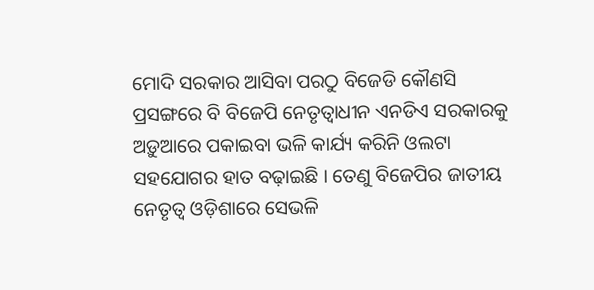ମୋଦି ସରକାର ଆସିବା ପରଠୁ ବିଜେଡି କୌଣସି ପ୍ରସଙ୍ଗରେ ବି ବିଜେପି ନେତୃତ୍ୱାଧୀନ ଏନଡିଏ ସରକାରକୁ ଅଡ଼ୁଆରେ ପକାଇବା ଭଳି କାର୍ଯ୍ୟ କରିନି ଓଲଟା ସହଯୋଗର ହାତ ବଢ଼ାଇଛି । ତେଣୁ ବିଜେପିର ଜାତୀୟ ନେତୃତ୍ୱ ଓଡ଼ିଶାରେ ସେଭଳି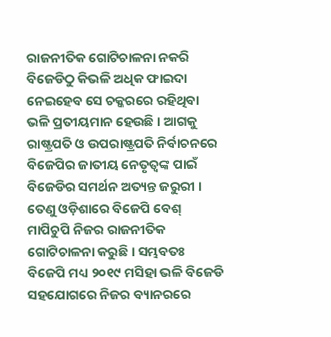ରାଜନୀତିକ ଗୋଟିଚାଳନା ନକରି ବିଜେଡିଠୁ କିଭଳି ଅଧିକ ଫାଇଦା ନେଇହେବ ସେ ଚକ୍କରରେ ରହିଥିବା ଭଳି ପ୍ରତୀୟମାନ ହେଉଛି । ଆଗକୁ ରାଷ୍ଟ୍ରପତି ଓ ଉପରାଷ୍ଟ୍ରପତି ନିର୍ବାଚନରେ ବିଜେପିର ଜାତୀୟ ନେତୃତ୍ୱଙ୍କ ପାଇଁ ବିଜେଡିର ସମର୍ଥନ ଅତ୍ୟନ୍ତ ଜରୁରୀ । ତେଣୁ ଓଡ଼ିଶାରେ ବିଜେପି ବେଶ୍ ମାପିଚୁପି ନିଜର ରାଜନୀତିକ ଗୋଟିଚାଳନା କରୁଛି । ସମ୍ଭବତଃ ବିଜେପି ମଧ୍ୟ ୨୦୧୯ ମସିହା ଭଳି ବିଜେଡି ସହଯୋଗରେ ନିଜର ବ୍ୟାନରରେ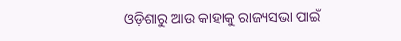ଓଡ଼ିଶାରୁ ଆଉ କାହାକୁ ରାଜ୍ୟସଭା ପାଇଁ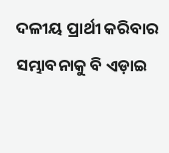ଦଳୀୟ ପ୍ରାର୍ଥୀ କରିବାର ସମ୍ଭାବନାକୁ ବି ଏଡ଼ାଇ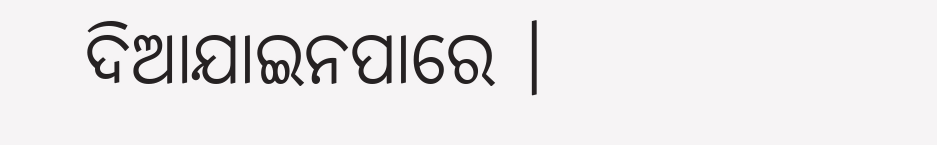ଦିଆଯାଇନପାରେ ।